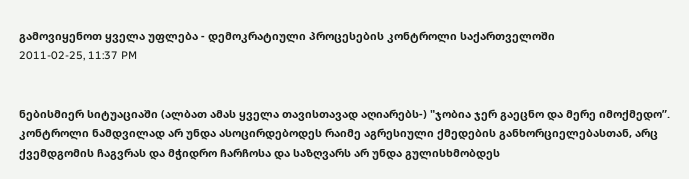გამოვიყენოთ ყველა უფლება - დემოკრატიული პროცესების კონტროლი საქართველოში
2011-02-25, 11:37 PM


ნებისმიერ სიტუაციაში (ალბათ ამას ყველა თავისთავად აღიარებს-) "ჯობია ჯერ გაეცნო და მერე იმოქმედო”. კონტროლი ნამდვილად არ უნდა ასოცირდებოდეს რაიმე აგრესიული ქმედების განხორციელებასთან, არც ქვემდგომის ჩაგვრას და მჭიდრო ჩარჩოსა და საზღვარს არ უნდა გულისხმობდეს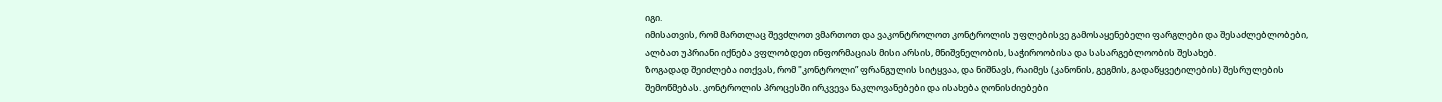იგი.
იმისათვის, რომ მართლაც შევძლოთ ვმართოთ და ვაკონტროლოთ კონტროლის უფლებისვე გამოსაყენებელი ფარგლები და შესაძლებლობები, ალბათ უპრიანი იქნება ვფლობდეთ ინფორმაციას მისი არსის, მნიშვნელობის, საჭიროობისა და სასარგებლოობის შესახებ.
ზოგადად შეიძლება ითქვას, რომ "კონტროლი” ფრანგულის სიტყვაა, და ნიშნავს, რაიმეს (კანონის, გეგმის, გადაწყვეტილების) შესრულების შემოწმებას. კონტროლის პროცესში ირკვევა ნაკლოვანებები და ისახება ღონისძიებები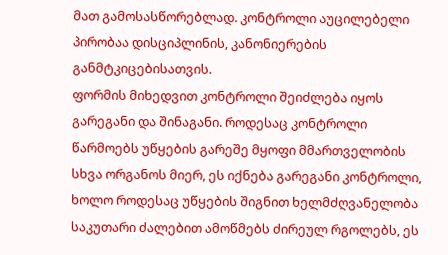მათ გამოსასწორებლად. კონტროლი აუცილებელი პირობაა დისციპლინის, კანონიერების განმტკიცებისათვის.
ფორმის მიხედვით კონტროლი შეიძლება იყოს გარეგანი და შინაგანი. როდესაც კონტროლი წარმოებს უწყების გარეშე მყოფი მმართველობის სხვა ორგანოს მიერ, ეს იქნება გარეგანი კონტროლი, ხოლო როდესაც უწყების შიგნით ხელმძღვანელობა საკუთარი ძალებით ამოწმებს ძირეულ რგოლებს, ეს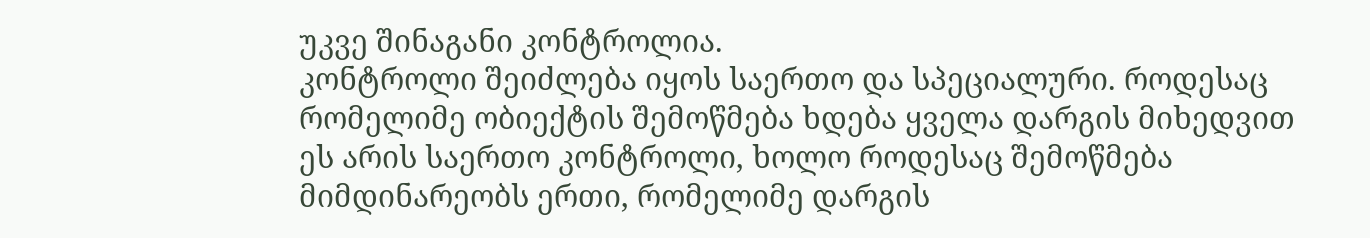უკვე შინაგანი კონტროლია.
კონტროლი შეიძლება იყოს საერთო და სპეციალური. როდესაც რომელიმე ობიექტის შემოწმება ხდება ყველა დარგის მიხედვით ეს არის საერთო კონტროლი, ხოლო როდესაც შემოწმება მიმდინარეობს ერთი, რომელიმე დარგის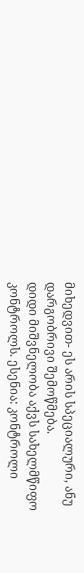მიხედვით- ეს არის სპეციალური, ანუ დარგობრივი შემოწმება.
დიდი მიშვნელობა აქვს სახელმწიფო კონტროლს. ესენია: კონტროლი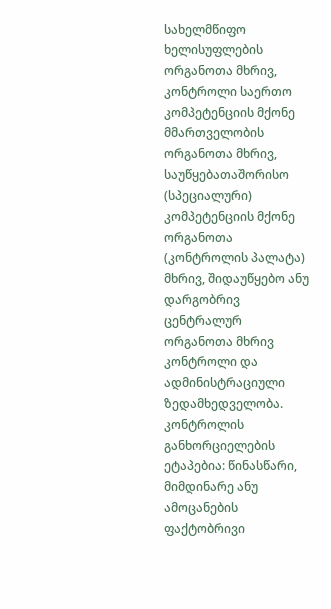სახელმწიფო ხელისუფლების ორგანოთა მხრივ, კონტროლი საერთო კომპეტენციის მქონე მმართველობის ორგანოთა მხრივ, საუწყებათაშორისო (სპეციალური) კომპეტენციის მქონე ორგანოთა (კონტროლის პალატა) მხრივ, შიდაუწყებო ანუ დარგობრივ ცენტრალურ ორგანოთა მხრივ კონტროლი და ადმინისტრაციული ზედამხედველობა.
კონტროლის განხორციელების ეტაპებია: წინასწარი, მიმდინარე ანუ ამოცანების ფაქტობრივი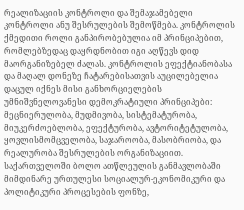რეალიზაციის კონტროლი და შემაჯამებელი კონტროლი ანუ შესრულების შემოწმება. კონტროლის ქმედითი როლი განპირობებულია იმ პრინციპებით, რომლებზედაც დაყრდნობით იგი აღწევს დიდ მაორგანიზებელ ძალას. კონტროლის ეფექტიანობასა და მაღალ დონეზე ჩატარებისათვის აუცილებელია დაცულ იქნეს მისი განხორციელების უმნიშვნელოვანესი დემოკრატიული პრინციპები: მეცნიერულობა, მუდმივობა, სისტემატურობა, მიუკერძოებლობა, ეფექტურობა, ავტორიტეტულობა, ყოვლისმომცველობა, საჯაროობა, მასობრიობა, და რეალურობა შესრულების ორგანიზაციით.
საქართველოში ბოლო ათწლეულის განმავლობაში მიმდინარე ურთულესი სოციალურ-ეკონომიკური და პოლიტიკური პროცესების ფონზე,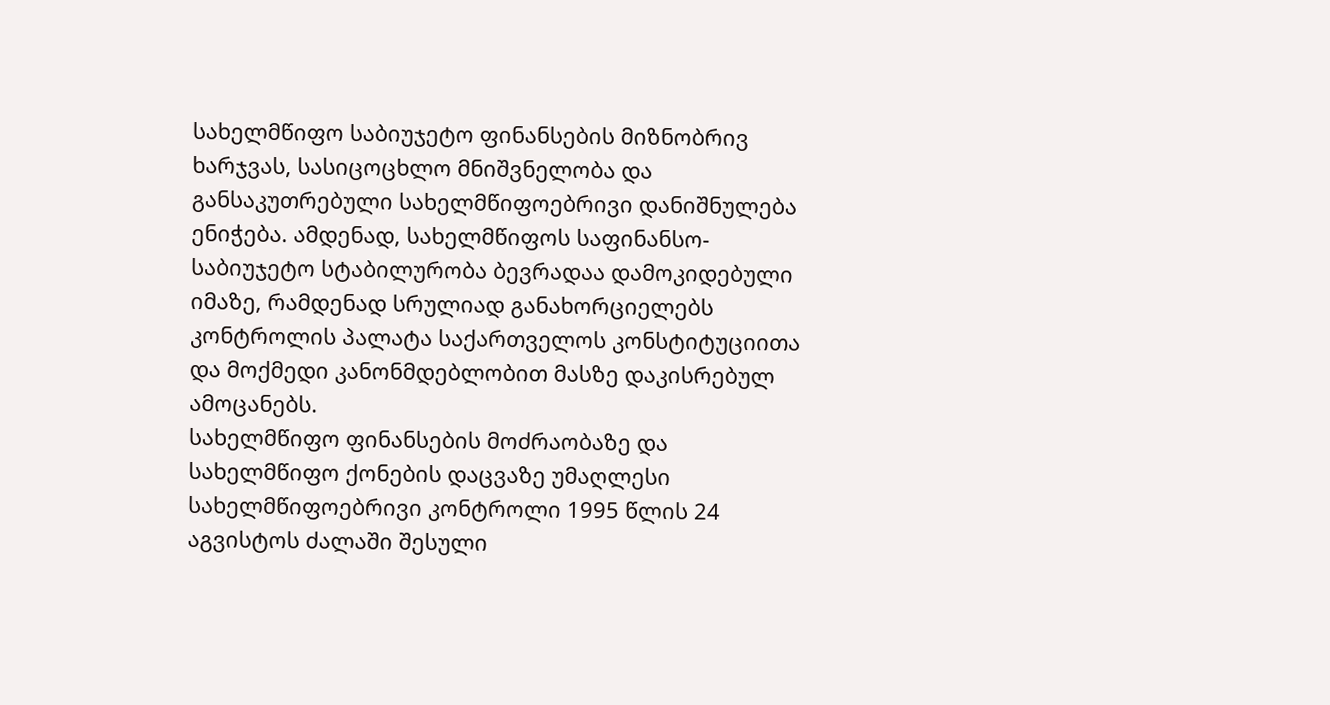სახელმწიფო საბიუჯეტო ფინანსების მიზნობრივ ხარჯვას, სასიცოცხლო მნიშვნელობა და განსაკუთრებული სახელმწიფოებრივი დანიშნულება ენიჭება. ამდენად, სახელმწიფოს საფინანსო-საბიუჯეტო სტაბილურობა ბევრადაა დამოკიდებული იმაზე, რამდენად სრულიად განახორციელებს კონტროლის პალატა საქართველოს კონსტიტუციითა და მოქმედი კანონმდებლობით მასზე დაკისრებულ ამოცანებს.
სახელმწიფო ფინანსების მოძრაობაზე და სახელმწიფო ქონების დაცვაზე უმაღლესი სახელმწიფოებრივი კონტროლი 1995 წლის 24 აგვისტოს ძალაში შესული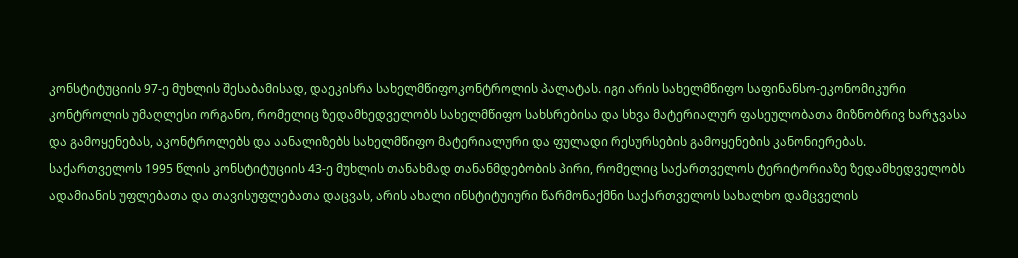კონსტიტუციის 97-ე მუხლის შესაბამისად, დაეკისრა სახელმწიფოკონტროლის პალატას. იგი არის სახელმწიფო საფინანსო-ეკონომიკური კონტროლის უმაღლესი ორგანო, რომელიც ზედამხედველობს სახელმწიფო სახსრებისა და სხვა მატერიალურ ფასეულობათა მიზნობრივ ხარჯვასა და გამოყენებას, აკონტროლებს და აანალიზებს სახელმწიფო მატერიალური და ფულადი რესურსების გამოყენების კანონიერებას.
საქართველოს 1995 წლის კონსტიტუციის 43-ე მუხლის თანახმად თანანმდებობის პირი, რომელიც საქართველოს ტერიტორიაზე ზედამხედველობს ადამიანის უფლებათა და თავისუფლებათა დაცვას, არის ახალი ინსტიტუიური წარმონაქმნი საქართველოს სახალხო დამცველის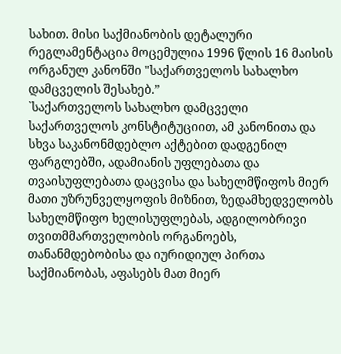სახით. მისი საქმიანობის დეტალური რეგლამენტაცია მოცემულია 1996 წლის 16 მაისის ორგანულ კანონში "საქართველოს სახალხო დამცველის შესახებ.”
`საქართველოს სახალხო დამცველი საქართველოს კონსტიტუციით, ამ კანონითა და სხვა საკანონმდებლო აქტებით დადგენილ ფარგლებში, ადამიანის უფლებათა და თვაისუფლებათა დაცვისა და სახელმწიფოს მიერ მათი უზრუნველყოფის მიზნით, ზედამხედველობს სახელმწიფო ხელისუფლებას, ადგილობრივი თვითმმართველობის ორგანოებს, თანანმდებობისა და იურიდიულ პირთა საქმიანობას, აფასებს მათ მიერ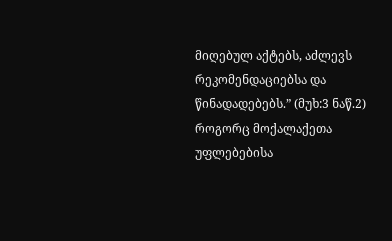მიღებულ აქტებს, აძლევს რეკომენდაციებსა და წინადადებებს.” (მუხ:3 ნაწ.2)
როგორც მოქალაქეთა უფლებებისა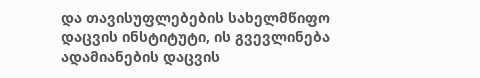და თავისუფლებების სახელმწიფო დაცვის ინსტიტუტი, ის გვევლინება ადამიანების დაცვის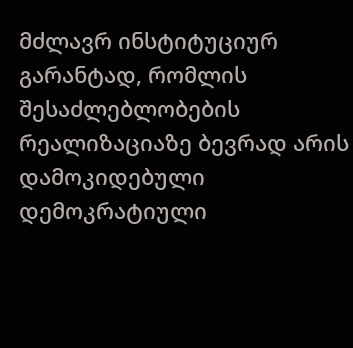მძლავრ ინსტიტუციურ გარანტად, რომლის შესაძლებლობების რეალიზაციაზე ბევრად არის დამოკიდებული დემოკრატიული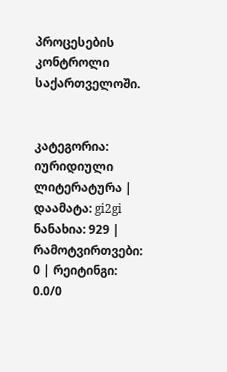პროცესების კონტროლი საქართველოში.


კატეგორია: იურიდიული ლიტერატურა | დაამატა: gi2gi
ნანახია: 929 | რამოტვირთვები: 0 | რეიტინგი: 0.0/0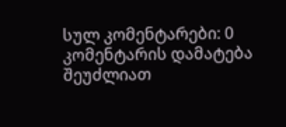სულ კომენტარები: 0
კომენტარის დამატება შეუძლიათ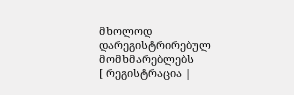მხოლოდ დარეგისტრირებულ მომხმარებლებს
[ რეგისტრაცია |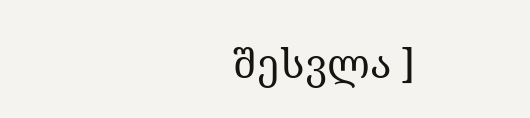შესვლა ]